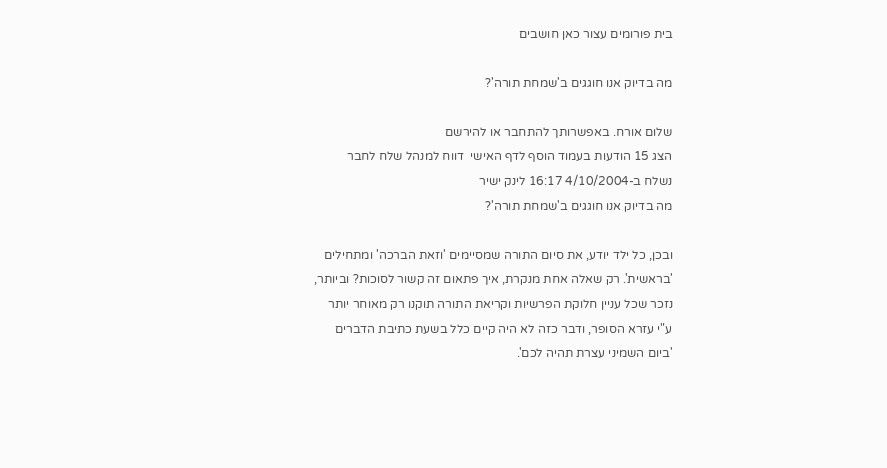בית פורומים עצור כאן חושבים

מה בדיוק אנו חוגגים ב'שמחת תורה'?

שלום אורח. באפשרותך להתחבר או להירשם
הצג 15 הודעות בעמוד הוסף לדף האישי  דווח למנהל שלח לחבר
נשלח ב-4/10/2004 16:17 לינק ישיר
מה בדיוק אנו חוגגים ב'שמחת תורה'?

ובכן, כל ילד יודע, את סיום התורה שמסיימים 'וזאת הברכה' ומתחילים 'בראשית'. רק שאלה אחת מנקרת, איך פתאום זה קשור לסוכות? וביותר, נזכר שכל עניין חלוקת הפרשיות וקריאת התורה תוקנו רק מאוחר יותר ע"י עזרא הסופר, ודבר כזה לא היה קיים כלל בשעת כתיבת הדברים 'ביום השמיני עצרת תהיה לכם'.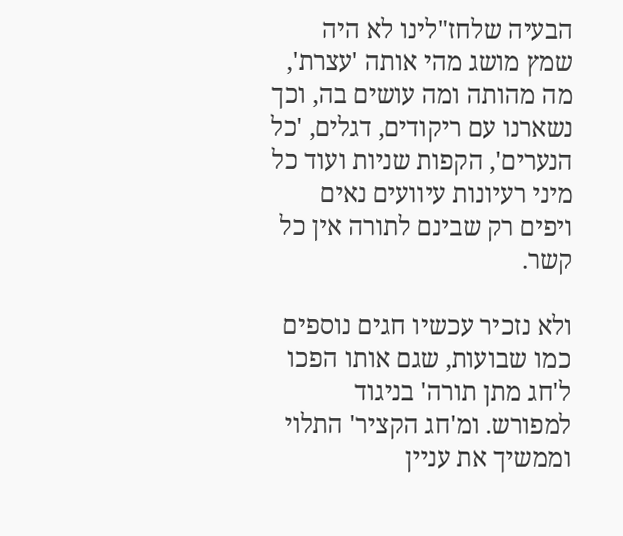הבעיה שלחז"לינו לא היה שמץ מושג מהי אותה 'עצרת', מה מהותה ומה עושים בה, וכך נשארנו עם ריקודים, דגלים, 'כל הנערים', הקפות שניות ועוד כל מיני רעיונות עיוועים נאים ויפים רק שבינם לתורה אין כל קשר.

ולא נזכיר עכשיו חגים נוספים כמו שבועות, שגם אותו הפכו ל'חג מתן תורה' בניגוד למפורש. ומ'חג הקציר' התלוי וממשיך את עניין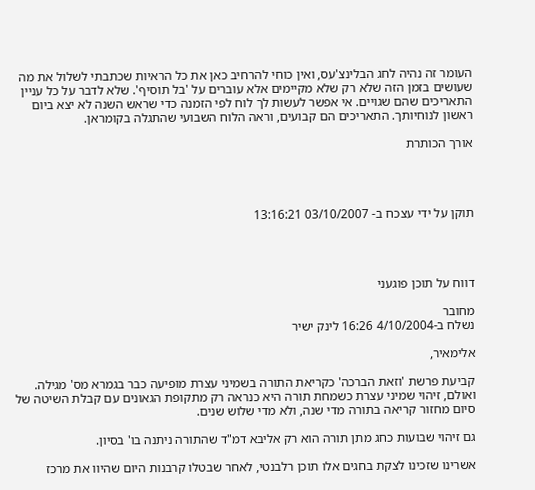העומר זה נהיה לחג הבלינצ'עס, ואין כוחי להרחיב כאן את כל הראיות שכתבתי לשלול את מה שעושים בזמן הזה שלא רק שלא מקיימים אלא עוברים על 'בל תוסיף'. שלא לדבר על כל עניין התאריכים שהם שגויים. אי אפשר לעשות לך לוח לפי הזמנה כדי שראש השנה לא יצא ביום ראשון לנוחיותך. התאריכים הם קבועים, וראה הלוח השבועי שהתגלה בקומראן.

אורך הכותרת




תוקן על ידי עצכח ב- 03/10/2007 13:16:21




דווח על תוכן פוגעני

מחובר
נשלח ב-4/10/2004 16:26 לינק ישיר

אלימאיר,

קביעת פרשת 'וזאת הברכה' כקריאת התורה בשמיני עצרת מופיעה כבר בגמרא מס' מגילה. ואולם, זיהוי שמיני עצרת כשמחת תורה היא כנראה רק מתקופת הגאונים עם קבלת השיטה של סיום מחזור קריאה בתורה מדי שנה, ולא מדי שלוש שנים.

גם זיהוי שבועות כחג מתן תורה הוא רק אליבא דמ"ד שהתורה ניתנה בו' בסיון.

אשרינו שזכינו לצקת בחגים אלו תוכן רלבנטי, לאחר שבטלו קרבנות היום שהיוו את מרכז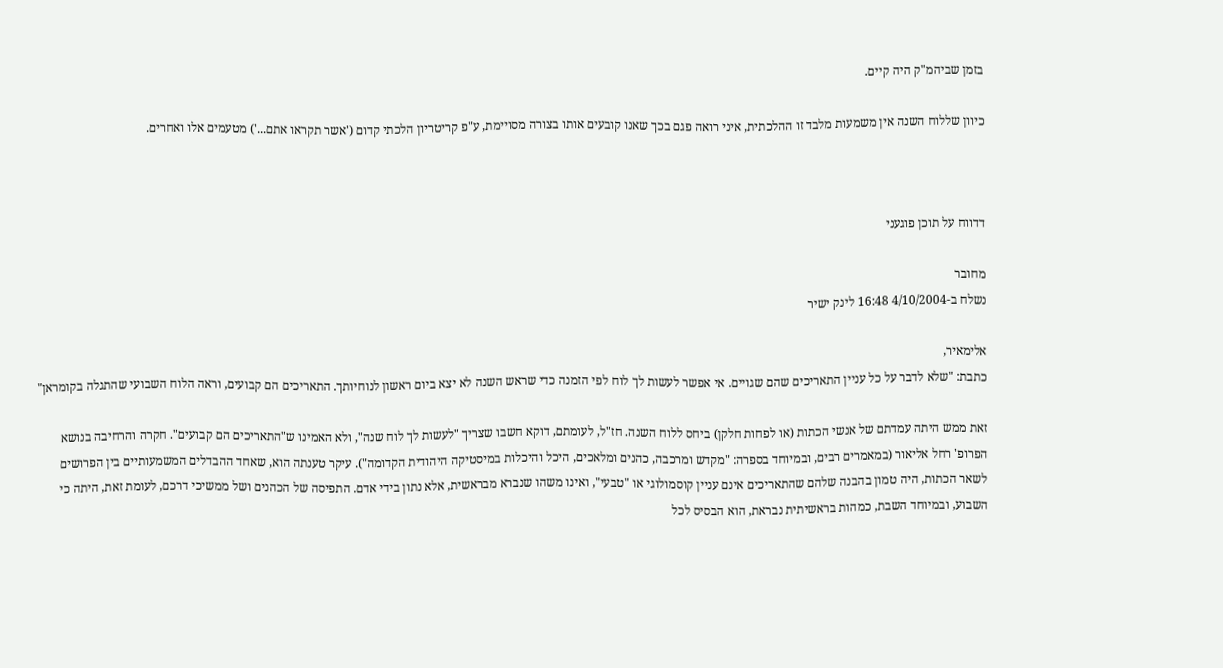בזמן שביהמ"ק היה קיים.

כיוון שללוח השנה אין משמעות מלבד זו ההלכתית, איני רואה פגם בכך שאנו קובעים אותו בצורה מסויימת, ע"פ קריטריון הלכתי קדום ('אשר תקראו אתם...') מטעמים אלו ואחרים.



דדווח על תוכן פוגעני

מחובר
נשלח ב-4/10/2004 16:48 לינק ישיר

אלימאיר,
כתבת: "שלא לדבר על כל עניין התאריכים שהם שגויים. אי אפשר לעשות לך לוח לפי הזמנה כדי שראש השנה לא יצא ביום ראשון לנוחיותך. התאריכים הם קבועים, וראה הלוח השבועי שהתגלה בקומראן"

זאת ממש היתה עמדתם של אנשי הכתות (או לפחות חלקן) ביחס ללוח השנה. חז"ל, לעומתם, דוקא חשבו שצריך "לעשות לך לוח שנה", ולא האמינו ש"התאריכים הם קבועים". חקרה והרחיבה בנושא הפרופ' רחל אליאור (במאמרים רבים, ובמיוחד בספרה: "מקדש ומרכבה, כהנים ומלאכים, היכל והיכלות במיסטיקה היהודית הקדומה"). עיקר טענתה הוא, שאחד ההבדלים המשמעותיים בין הפרושים לשאר הכתות, היה טמון בהבנה שלהם שהתאריכים אינם עניין קוסמולוגי או "טבעי", ואינו משהו שנברא מבראשית, אלא נתון בידי אדם. התפיסה של הכהנים ושל ממשיכי דרכם, לעומת זאת, היתה כי השבוע, ובמיוחד השבת, כמהות בראשיתית נבראת, הוא הבסיס לכל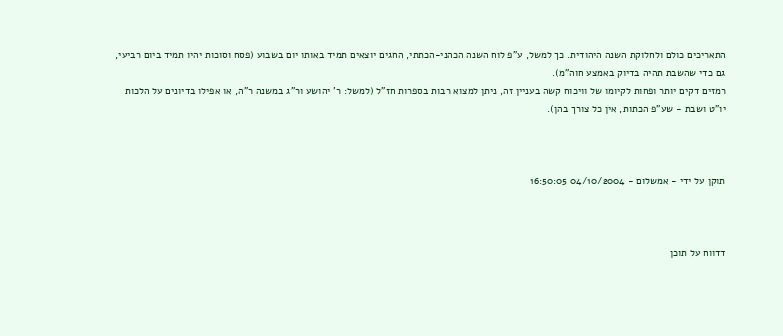התאריכים כולם ולחלוקת השנה היהודית. כך למשל, ע"פ לוח השנה הכהני-הכתתי, החגים יוצאים תמיד באותו יום בשבוע (פסח וסוכות יהיו תמיד ביום רביעי, גם כדי שהשבת תהיה בדיוק באמצע חוה"מ).
רמזים דקים יותר ופחות לקיומו של וויכוח קשה בעניין זה, ניתן למצוא רבות בספרות חז"ל (למשל: ר' יהושע ור"ג במשנה ר"ה, או אפילו בדיונים על הלכות יו"ט ושבת - שע"פ הכתות, אין כל צורך בהן).



תוקן על ידי - אמשלום - 04/10/2004 16:50:05



דדווח על תוכן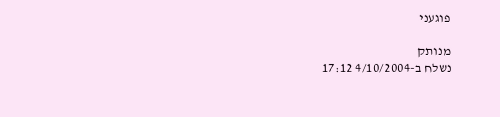פוגעני

מנותק
נשלח ב-4/10/2004 17:12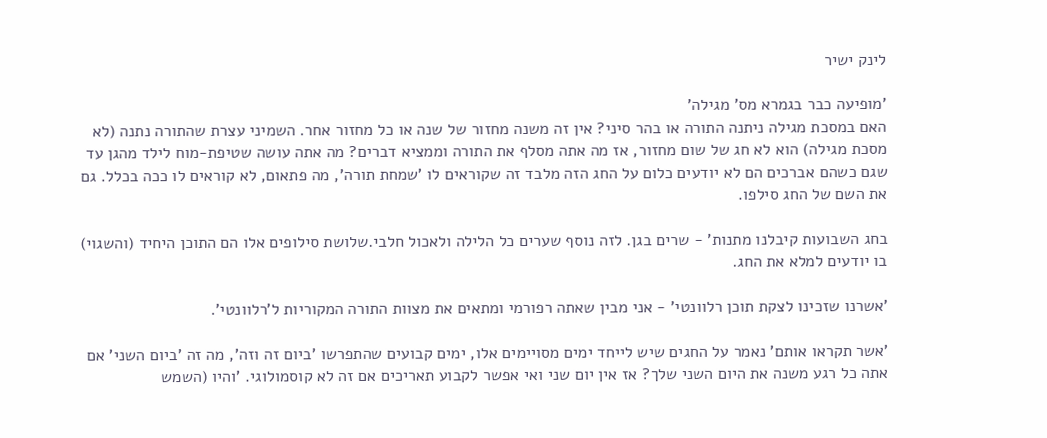לינק ישיר

'מופיעה כבר בגמרא מס' מגילה'
האם במסכת מגילה ניתנה התורה או בהר סיני? אין זה משנה מחזור של שנה או כל מחזור אחר. השמיני עצרת שהתורה נתנה (לא מסכת מגילה) הוא לא חג של שום מחזור, אז מה אתה מסלף את התורה וממציא דברים? מה אתה עושה שטיפת-מוח לילד מהגן עד שגם כשהם אברכים הם לא יודעים כלום על החג הזה מלבד זה שקוראים לו 'שמחת תורה', מה פתאום, לא קוראים לו ככה בכלל. גם את השם של החג סילפו.

בחג השבועות קיבלנו מתנות' - שרים בגן. לזה נוסף שערים כל הלילה ולאכול חלבי.שלושת סילופים אלו הם התוכן היחיד (והשגוי) בו יודעים למלא את החג.

'אשרנו שזכינו לצקת תוכן רלוונטי' - אני מבין שאתה רפורמי ומתאים את מצוות התורה המקוריות ל'רלוונטי'.

'אשר תקראו אותם' נאמר על החגים שיש לייחד ימים מסויימים אלו, ימים קבועים שהתפרשו 'ביום זה וזה', מה זה 'ביום השני' אם אתה כל רגע משנה את היום השני שלך? אז אין יום שני ואי אפשר לקבוע תאריכים אם זה לא קוסמולוגי. 'והיו (השמש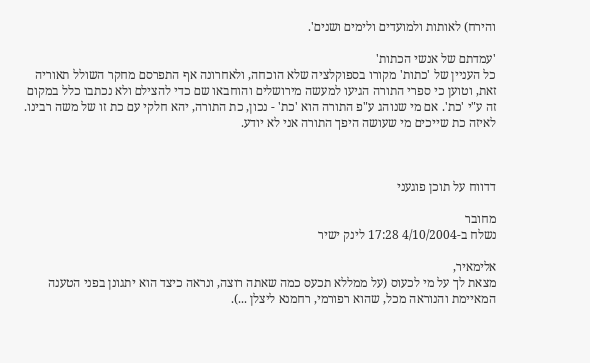והירח) לאותות ולמועדים ולימים ושנים'.

'עמדתם של אנשי הכתות'
כל העניין של 'כתות' מקורו בספוקלציה שלא הוכחה, ולאחרונה אף התפרסם מחקר השולל תאוריה זאת, וטוען כי ספרי התורה הגיעו למעשה מירושלים והוחבאו שם כדי להצילם ולא נכתבו כלל במקום זה ע"י 'כת'. אם מי שנוהג ע"פ התורה הוא 'כת' - נכון, כת התורה, יהא חלקי עם כת זו של משה רבינו. לאיזה כת שייכים מי שעושה היפך התורה אני לא יודע.



דדווח על תוכן פוגעני

מחובר
נשלח ב-4/10/2004 17:28 לינק ישיר

אלימאיר,
מצאת לך על מי לכעוס (על ממללא תכעס כמה שאתה רוצה, ונראה כיצד הוא יתגונן בפני הטענה המאיימת והנוראה מכל, שהוא רפורמי, רחמנא ליצלן ...).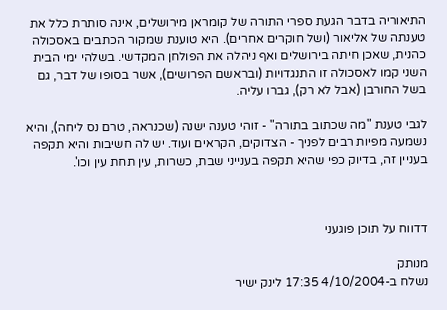התיאוריה בדבר הגעת ספרי התורה של קומראן מירושלים, אינה סותרת כלל את טענתה של אליאור (ושל חוקרים אחרים). היא טוענת שמקור הכתבים באסכולה כהנית, שאכן חיתה בירושלים ואף ניהלה את הפולחן המקדשי. בשלהי ימי הבית השני קמו לאסכולה זו התנגדויות (ובראשם הפרושים), אשר בסופו של דבר, גם בשל החורבן (אבל לא רק), גברו עליה.

לגבי טענת "מה שכתוב בתורה" - זוהי טענה ישנה (שכנראה, טרם נס ליחה), והיא נשמעה מפיות רבים לפניך - הצדוקים, הקראים ועוד. יש לה חשיבות והיא תקפה בעניין זה, בדיוק כפי שהיא תקפה בענייני שבת, כשרות, עין תחת עין וכו'.



דדווח על תוכן פוגעני

מנותק
נשלח ב-4/10/2004 17:35 לינק ישיר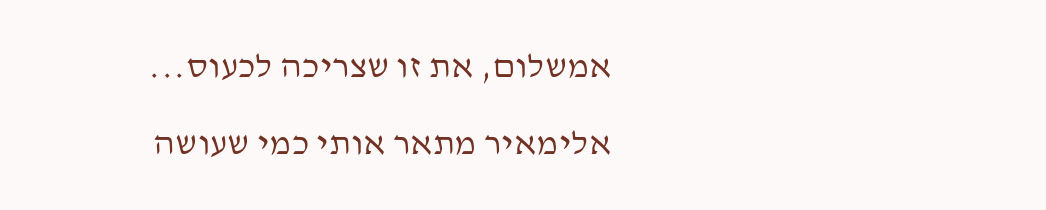אמשלום, את זו שצריכה לכעוס...

אלימאיר מתאר אותי כמי שעושה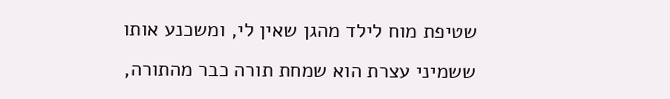שטיפת מוח לילד מהגן שאין לי, ומשכנע אותו ששמיני עצרת הוא שמחת תורה כבר מהתורה,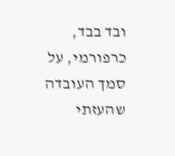ובד בבד, כרפורמי, על סמך העובדה שהעזתי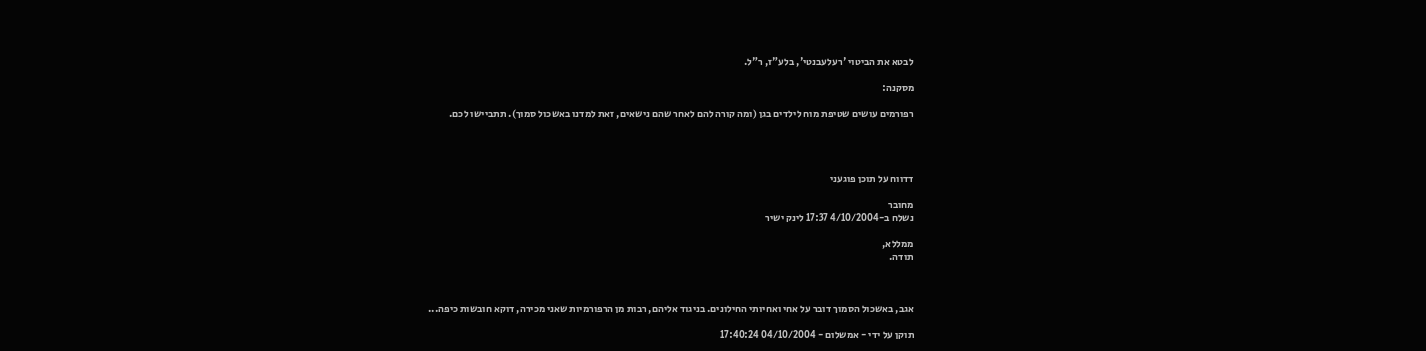לבטא את הביטוי 'רעלעבנטי', בלע"ז, ר"ל.

מסקנה:

רפורמים עושים שטיפת מוח לילדים בגן (ומה קורה להם לאחר שהם נישאים, זאת למדנו באשכול סמוך). תתביישו לכם.




דדווח על תוכן פוגעני

מחובר
נשלח ב-4/10/2004 17:37 לינק ישיר

ממללא,
תודה.



אגב, באשכול הסמוך דובר על אחי ואחיותי החילונים. בניגוד אליהם, רבות מן הרפורמיות שאני מכירה, דוקא חובשות כיפה...

תוקן על ידי - אמשלום - 04/10/2004 17:40:24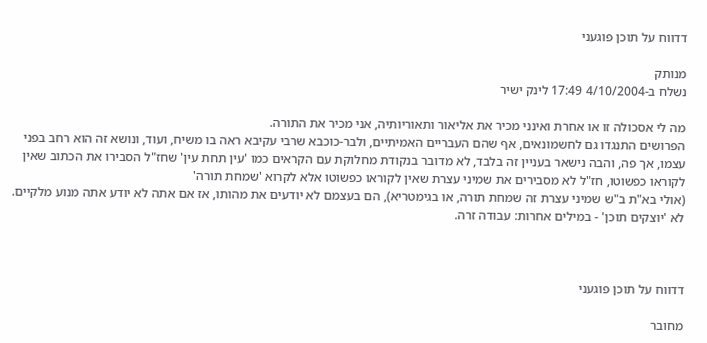דדווח על תוכן פוגעני

מנותק
נשלח ב-4/10/2004 17:49 לינק ישיר

מה לי אסכולה זו או אחרת ואינני מכיר את אליאור ותאוריותיה, אני מכיר את התורה.
הפרושים התנגדו גם לחשמונאים, אף שהם העבריים האמיתיים, ולבר-כוכבא שרבי עקיבא ראה בו משיח, ועוד, ונושא זה הוא רחב בפני עצמו, אך פה, והבה נישאר בעניין זה בלבד, לא מדובר בנקודת מחלוקת עם הקראים כמו 'עין תחת עין' שחז"ל הסבירו את הכתוב שאין לקוראו כפשוטו, חז"ל לא מסבירים את שמיני עצרת שאין לקוראו כפשוטו אלא לקרוא 'שמחת תורה'
(אולי בא"ת ב"ש שמיני עצרת זה שמחת תורה, או בגימטריא), הם בעצמם לא יודעים את מהותו, אז אם אתה לא יודע אתה מנוע מלקיים. לא 'יוצקים תוכן' - במילים אחרות: עבודה זרה.



דדווח על תוכן פוגעני

מחובר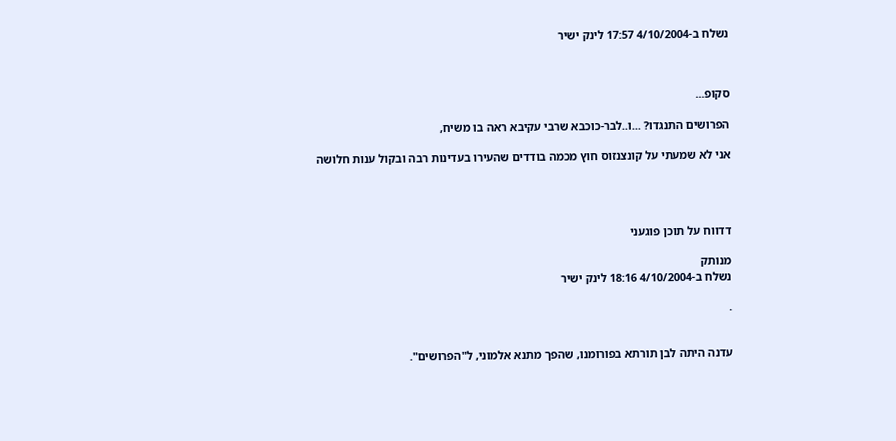נשלח ב-4/10/2004 17:57 לינק ישיר



סקופ...

הפרושים התנגדו? ...ו..לבר-כוכבא שרבי עקיבא ראה בו משיח,

אני לא שמעתי על קונצנזוס חוץ מכמה בודדים שהעירו בעדינות רבה ובקול ענות חלושה




דדווח על תוכן פוגעני

מנותק
נשלח ב-4/10/2004 18:16 לינק ישיר

.


עדנה היתה לבן תורתא בפורומנו, שהפך מתנא אלמוני, ל"הפרושים".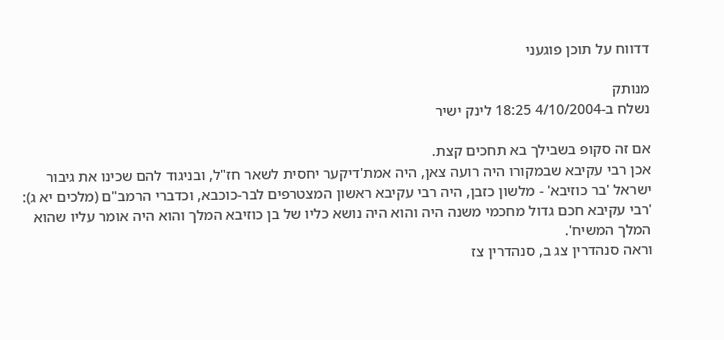דדווח על תוכן פוגעני

מנותק
נשלח ב-4/10/2004 18:25 לינק ישיר

אם זה סקופ בשבילך בא תחכים קצת.
אכן רבי עקיבא שבמקורו היה רועה צאן, היה אמת'דיקער יחסית לשאר חז"ל, ובניגוד להם שכינו את גיבור ישראל 'בר כוזיבא' - מלשון כזבן, היה רבי עקיבא ראשון המצטרפים לבר-כוכבא, וכדברי הרמב"ם (מלכים יא ג): 'רבי עקיבא חכם גדול מחכמי משנה היה והוא היה נושא כליו של בן כוזיבא המלך והוא היה אומר עליו שהוא המלך המשיח'.
וראה סנהדרין צג ב, סנהדרין צז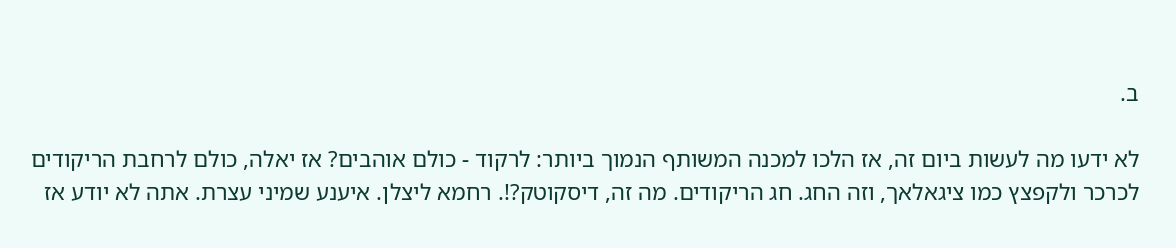ב.

לא ידעו מה לעשות ביום זה, אז הלכו למכנה המשותף הנמוך ביותר: לרקוד - כולם אוהבים? אז יאלה, כולם לרחבת הריקודים לכרכר ולקפצץ כמו ציגאלאך, וזה החג. חג הריקודים. מה זה, דיסקוטק?!. רחמא ליצלן. איענע שמיני עצרת. אתה לא יודע אז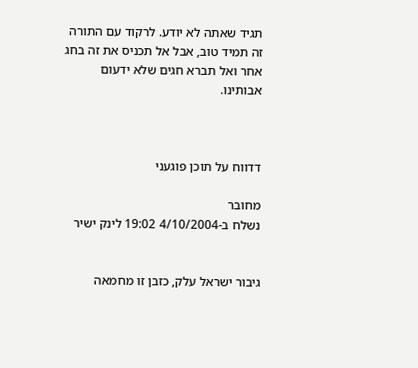תגיד שאתה לא יודע. לרקוד עם התורה זה תמיד טוב, אבל אל תכניס את זה בחג אחר ואל תברא חגים שלא ידעום אבותינו.



דדווח על תוכן פוגעני

מחובר
נשלח ב-4/10/2004 19:02 לינק ישיר


גיבור ישראל עלק, כזבן זו מחמאה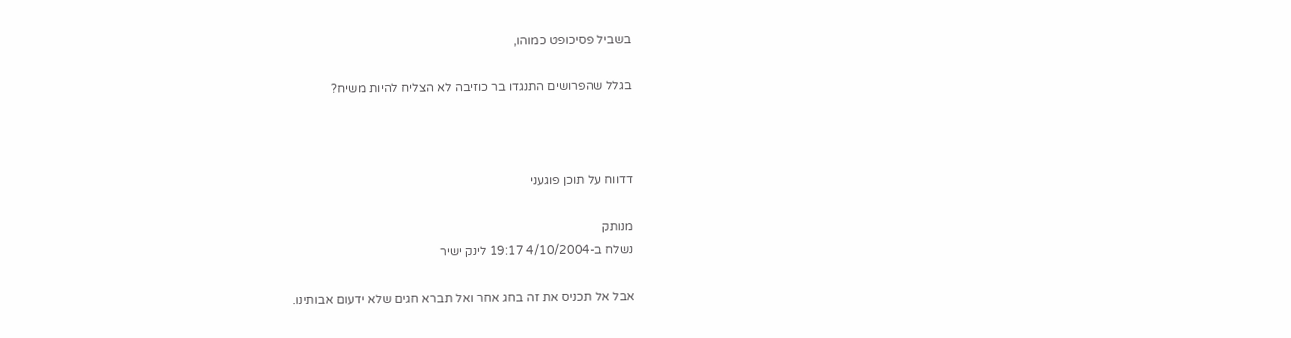בשביל פסיכופט כמוהו,

בגלל שהפרושים התנגדו בר כוזיבה לא הצליח להיות משיח?



דדווח על תוכן פוגעני

מנותק
נשלח ב-4/10/2004 19:17 לינק ישיר

אבל אל תכניס את זה בחג אחר ואל תברא חגים שלא ידעום אבותינו.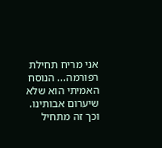אני מריח תחילת רפורמה... הנוסח האמיתי הוא שלא שיערום אבותינו.
וכך זה מתחיל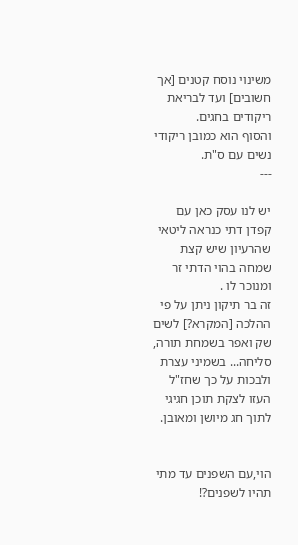משינוי נוסח קטנים [אך חשובים] ועד לבריאת ריקודים בחגים.
והסוף הוא כמובן ריקודי נשים עם ס"ת.
---

יש לנו עסק כאן עם קפדן דתי כנראה ליטאי שהרעיון שיש קצת שמחה בהוי הדתי זר ומנוכר לו .
זה בר תיקון ניתן על פי ההלכה [המקרא?] לשים שק ואפר בשמחת תורה, סליחה... בשמיני עצרת ולבכות על כך שחז"ל העזו לצקת תוכן חגיגי לתוך חג מיושן ומאובן.


הוי,עם השפנים עד מתי תהיו לשפנים?!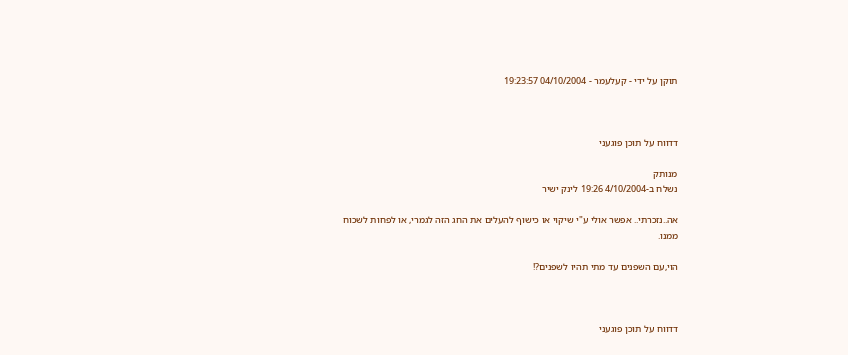תוקן על ידי - קעלעמר - 04/10/2004 19:23:57



דדווח על תוכן פוגעני

מנותק
נשלח ב-4/10/2004 19:26 לינק ישיר

אה..נזכרתי.. אפשר אולי ע"י שיקוי או כישוף להעלים את החג הזה לגמרי, או לפחות לשכוח ממנו.

הוי,עם השפנים עד מתי תהיו לשפנים?!



דדווח על תוכן פוגעני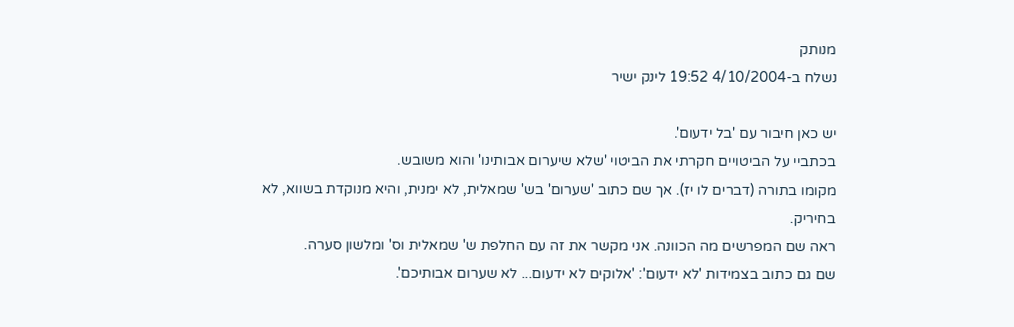מנותק
נשלח ב-4/10/2004 19:52 לינק ישיר

יש כאן חיבור עם 'בל ידעום'.
בכתביי על הביטויים חקרתי את הביטוי 'שלא שיערום אבותינו' והוא משובש.
מקומו בתורה (דברים לו יז). אך שם כתוב 'שערום' בש' שמאלית, לא ימנית, והיא מנוקדת בשווא, לא בחיריק.
ראה שם המפרשים מה הכוונה. אני מקשר את זה עם החלפת ש' שמאלית וס' ומלשון סערה.
שם גם כתוב בצמידות 'לא ידעום': 'אלוקים לא ידעום... לא שערום אבותיכם'.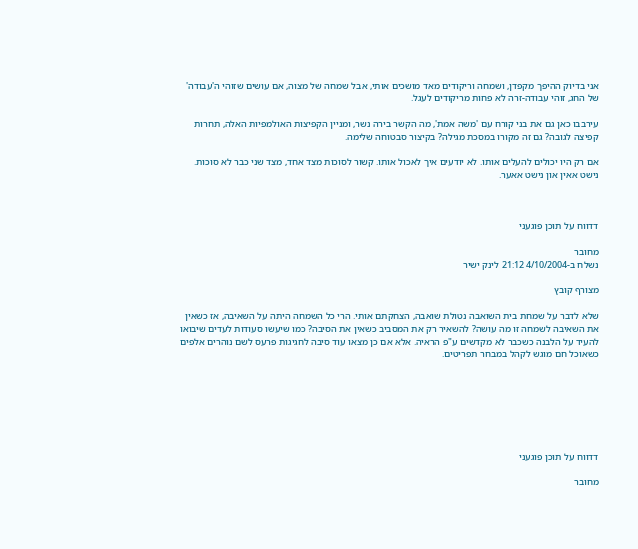אני בדיוק ההיפך מקפדן, ושמחה וריקודים מאד מושכים אותי, אבל שמחה של מצוה, אם עושים שזוהי ה'עבודה' של החג, זוהי עבודה-זרה לא פחות מריקודים לעגל.

עירבבו כאן גם את בני קורח עם 'משה אמת', מה הקשר בירה נשר, ומניין הקפיצות האולמפיות האלה, תחרות קפיצה לגובה? גם זה מקורו במסכת מגילה? בקיצור סבטוחה שלימה.

אם רק היו יכולים להעלים אותו. לא יודעים איך לאכול אותו. קשור לסוכות מצד אחד, מצד שני כבר לא סוכות. נישט אאין און נישט אאער.



דדווח על תוכן פוגעני

מחובר
נשלח ב-4/10/2004 21:12 לינק ישיר

מצורף קובץ

שלא לדבר על שמחת בית השואבה נטולת שואבה, הצחקתם אותי. הרי כל השמחה היתה על השאיבה, אז כשאין את השאיבה לשמחה זו מה עושה? להשאיר רק את המסביב כשאין את הסיבה? כמו שיעשו סעודות לעדים שיבואו להעיד על הלבנה כשכבר לא מקדשים ע"פ הראיה. אלא אם כן מצאו עוד סיבה לחגיגות פרעס לשם נוהרים אלפים כשאוכל חם מוגש לקהל במבחר תפריטים.







דדווח על תוכן פוגעני

מחובר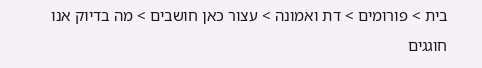בית > פורומים > דת ואמונה > עצור כאן חושבים > מה בדיוק אנו חוגגים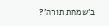ב'שמחת תורה'?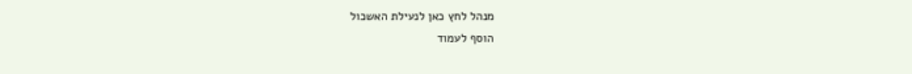מנהל לחץ כאן לנעילת האשכול
הוסף לעמוד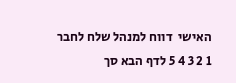האישי  דווח למנהל שלח לחבר
1 2 3 4 5 לדף הבא סך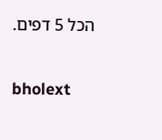הכל 5 דפים.

bholext